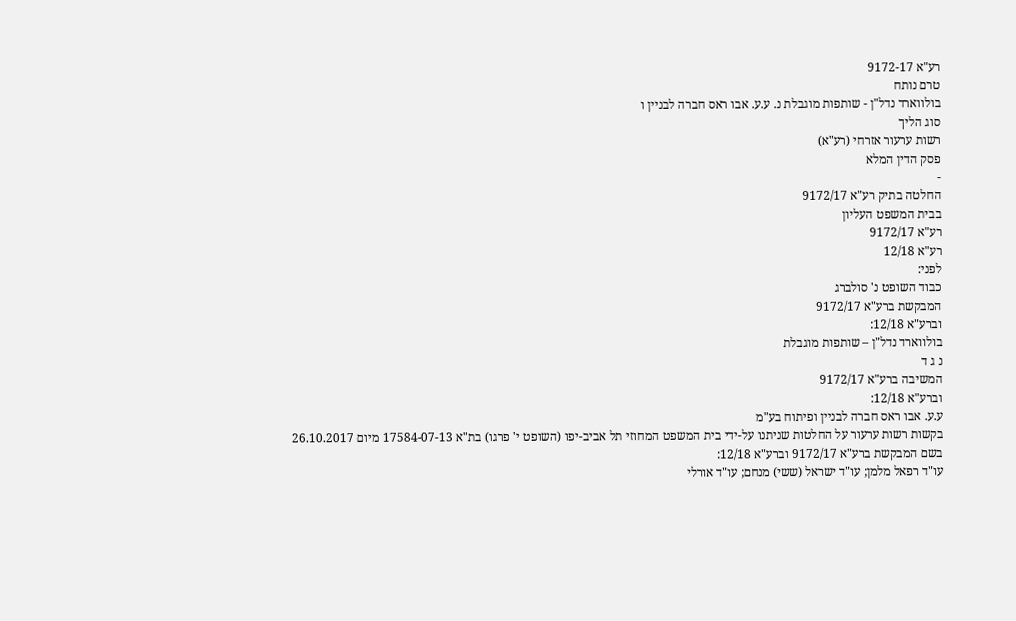רע"א 9172-17
טרם נותח
בולווארד נדל"ן - שותפות מוגבלת נ. ע.ע. אבו ראס חברה לבניין ו
סוג הליך
רשות ערעור אזרחי (רע"א)
פסק הדין המלא
-
החלטה בתיק רע"א 9172/17
בבית המשפט העליון
רע"א 9172/17
רע"א 12/18
לפני:
כבוד השופט נ' סולברג
המבקשת ברע"א 9172/17
וברע"א 12/18:
בולווארד נדל"ן – שותפות מוגבלת
נ ג ד
המשיבה ברע"א 9172/17
וברע"א 12/18:
ע.ע. אבו ראס חברה לבניין ופיתוח בע"מ
בקשות רשות ערעור על החלטות שניתנו על-ידי בית המשפט המחוזי תל אביב-יפו (השופט י' פרגו) בת"א 17584-07-13 מיום 26.10.2017
בשם המבקשת ברע"א 9172/17 וברע"א 12/18:
עו"ד רפאל מלמן; עו"ד ישראל (ששי) מנחם; עו"ד אורלי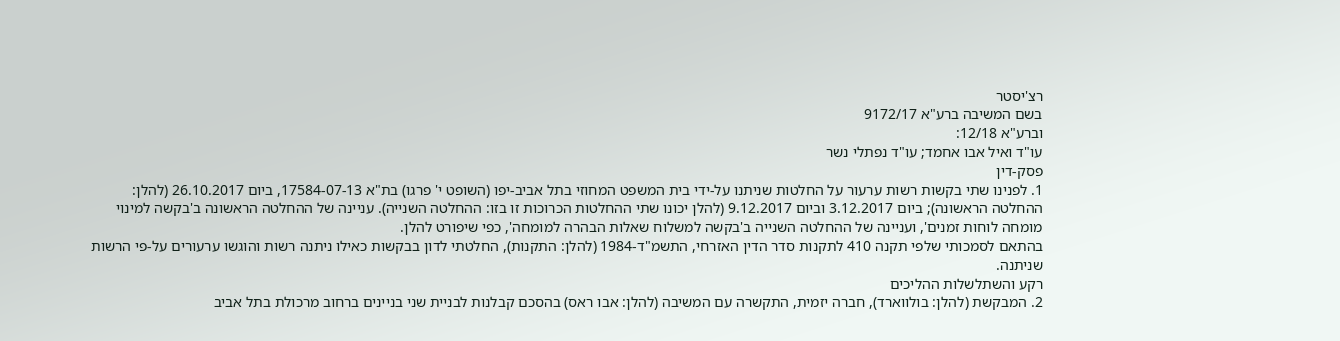רצ'יסטר
בשם המשיבה ברע"א 9172/17
וברע"א 12/18:
עו"ד ואיל אבו אחמד; עו"ד נפתלי נשר
פסק-דין
1. לפנינו שתי בקשות רשות ערעור על החלטות שניתנו על-ידי בית המשפט המחוזי בתל אביב-יפו (השופט י' פרגו) בת"א 17584-07-13, ביום 26.10.2017 (להלן: ההחלטה הראשונה); ביום 3.12.2017 וביום 9.12.2017 (להלן יכונו שתי ההחלטות הכרוכות זו בזו: ההחלטה השנייה). עניינה של ההחלטה הראשונה ב'בקשה למינוי מומחה לוחות זמנים', ועניינה של ההחלטה השנייה ב'בקשה למשלוח שאלות הבהרה למומחה', כפי שיפורט להלן.
בהתאם לסמכותי שלפי תקנה 410 לתקנות סדר הדין האזרחי, התשמ"ד-1984 (להלן: התקנות), החלטתי לדון בבקשות כאילו ניתנה רשות והוגשו ערעורים על-פי הרשות שניתנה.
רקע והשתלשלות ההליכים
2. המבקשת (להלן: בולווארד), חברה יזמית, התקשרה עם המשיבה (להלן: אבו ראס) בהסכם קבלנות לבניית שני בניינים ברחוב מרכולת בתל אביב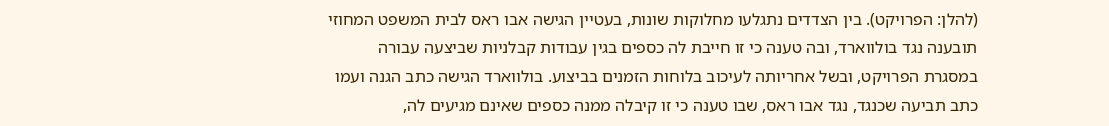(להלן: הפרויקט). בין הצדדים נתגלעו מחלוקות שונות, בעטיין הגישה אבו ראס לבית המשפט המחוזי תובענה נגד בולווארד, ובה טענה כי זו חייבת לה כספים בגין עבודות קבלניות שביצעה עבורה במסגרת הפרויקט, ובשל אחריותה לעיכוב בלוחות הזמנים בביצוע. בולווארד הגישה כתב הגנה ועמו כתב תביעה שכנגד, נגד אבו ראס, שבו טענה כי זו קיבלה ממנה כספים שאינם מגיעים לה,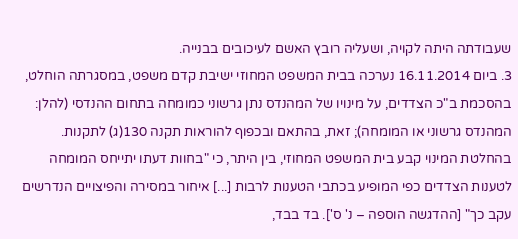שעבודתה היתה לקויה, ושעליה רובץ האשם לעיכובים בבנייה.
3. ביום 16.11.2014 נערכה בבית המשפט המחוזי ישיבת קדם משפט, במסגרתה הוחלט, בהסכמת ב"כ הצדדים, על מינויו של המהנדס נתן גרשוני כמומחה בתחום ההנדסי (להלן: המהנדס גרשוני או המומחה); זאת, בהתאם ובכפוף להוראות תקנה 130(ג) לתקנות. בהחלטת המינוי קבע בית המשפט המחוזי, בין היתר, כי "בחוות דעתו יתייחס המומחה לטענות הצדדים כפי המופיע בכתבי הטענות לרבות [...] איחור במסירה והפיצויים הנדרשים עקב כך" [ההדגשה הוספה – נ' ס']. בד בבד,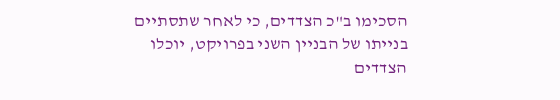הסכימו ב"כ הצדדים, כי לאחר שתסתיים בנייתו של הבניין השני בפרויקט, יוכלו הצדדים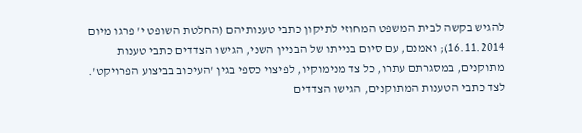להגיש בקשה לבית המשפט המחוזי לתיקון כתבי טענותיהם (החלטת השופט י' פרגו מיום 16.11.2014); ואמנם, עם סיום בנייתו של הבניין השני, הגישו הצדדים כתבי טענות מתוקנים, במסגרתם עתרו, כל צד מנימוקיו, לפיצוי כספי בגין 'העיכוב בביצוע הפרויקט'. לצד כתבי הטענות המתוקנים, הגישו הצדדים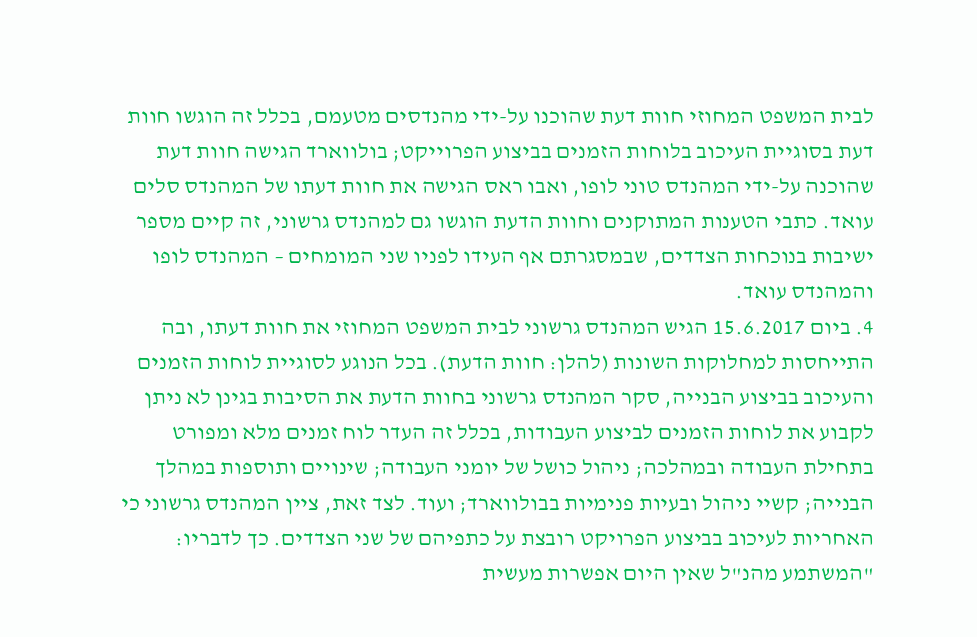לבית המשפט המחוזי חוות דעת שהוכנו על-ידי מהנדסים מטעמם, בכלל זה הוגשו חוות דעת בסוגיית העיכוב בלוחות הזמנים בביצוע הפרוייקט; בולווארד הגישה חוות דעת שהוכנה על-ידי המהנדס טוני לופו, ואבו ראס הגישה את חוות דעתו של המהנדס סלים עואד. כתבי הטענות המתוקנים וחוות הדעת הוגשו גם למהנדס גרשוני, זה קיים מספר ישיבות בנוכחות הצדדים, שבמסגרתם אף העידו לפניו שני המומחים – המהנדס לופו והמהנדס עואד.
4. ביום 15.6.2017 הגיש המהנדס גרשוני לבית המשפט המחוזי את חוות דעתו, ובה התייחסות למחלוקות השונות (להלן: חוות הדעת). בכל הנוגע לסוגיית לוחות הזמנים והעיכוב בביצוע הבנייה, סקר המהנדס גרשוני בחוות הדעת את הסיבות בגינן לא ניתן לקבוע את לוחות הזמנים לביצוע העבודות, בכלל זה העדר לוח זמנים מלא ומפורט בתחילת העבודה ובמהלכה; ניהול כושל של יומני העבודה; שינויים ותוספות במהלך הבנייה; קשיי ניהול ובעיות פנימיות בבולווארד; ועוד. לצד זאת, ציין המהנדס גרשוני כי האחריות לעיכוב בביצוע הפרויקט רובצת על כתפיהם של שני הצדדים. כך לדבריו:
"המשתמע מהנ"ל שאין היום אפשרות מעשית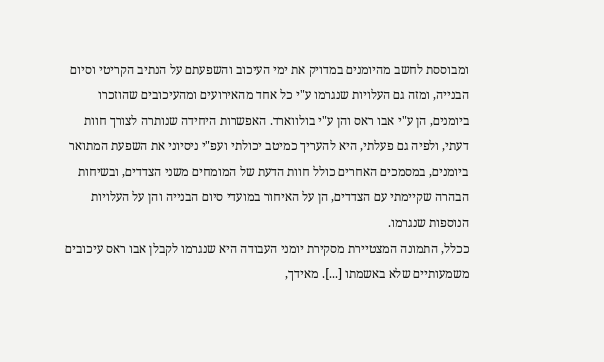ומבוססת לחשב מהיומנים במדויק את ימי העיכוב והשפעתם על הנתיב הקריטי וסיום הבנייה, ומזה גם העלויות שנגרמו ע"י כל אחד מהאירועים ומהעיכובים שהוזכרו ביומנים, הן ע"י אבו ראס והן ע"י בולווארד. האפשרות היחידה שנותרה לצורך חוות דעתי, ולפיה גם פעלתי, היא להעריך כמיטב יכולתי ועפ"י ניסיוני את השפעת המתואר ביומנים, במסמכים האחרים כולל חוות הדעת של המומחים משני הצדדים, ובשיחות הבהרה שקיימתי עם הצדדים, הן על האיחור במועדי סיום הבנייה והן על העלויות הנוספות שנגרמו.
ככלל, התמונה המצטיירת מסקירת יומני העבודה היא שנגרמו לקבלן אבו ראס עיכובים משמעותיים שלא באשמתו [...]. מאידך,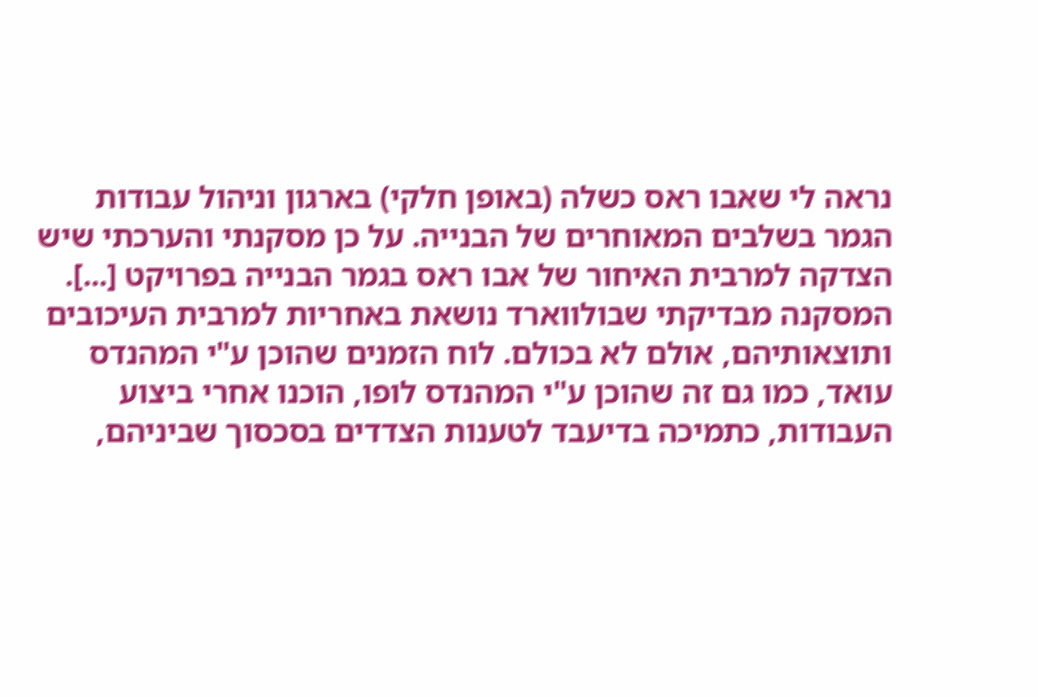נראה לי שאבו ראס כשלה (באופן חלקי) בארגון וניהול עבודות הגמר בשלבים המאוחרים של הבנייה. על כן מסקנתי והערכתי שיש הצדקה למרבית האיחור של אבו ראס בגמר הבנייה בפרויקט [...].
המסקנה מבדיקתי שבולווארד נושאת באחריות למרבית העיכובים ותוצאותיהם, אולם לא בכולם. לוח הזמנים שהוכן ע"י המהנדס עואד, כמו גם זה שהוכן ע"י המהנדס לופו, הוכנו אחרי ביצוע העבודות, כתמיכה בדיעבד לטענות הצדדים בסכסוך שביניהם,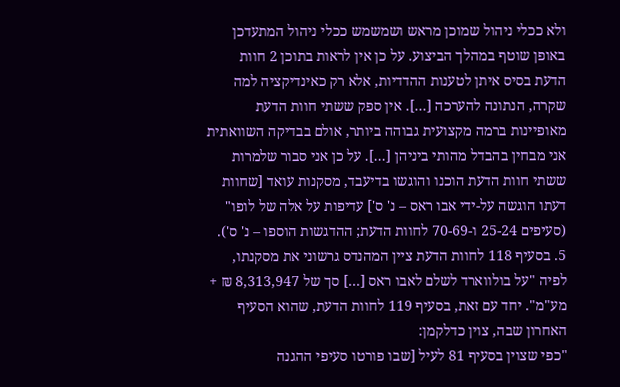ולא ככלי ניהול שמוכן מראש ושמשמש ככלי ניהול המתעדכן באופן שוטף במהלך הביצוע. על כן אין לראות בתוכן 2 חוות הדעת בסיס איתן לטענות ההדדיות, אלא רק כאינדיקציה למה שקרה, הנתונה להערכה [...]. אין ספק ששתי חוות הדעת מאופיינות ברמה מקצועית גבוהה ביותר, אולם בבדיקה השוואתית אני מבחין בהבדל מהותי ביניהן [...]. על כן אני סבור שלמרות ששתי חוות הדעת הוכנו והוגשו בדיעבד, מסקנות עואד [שחוות דעתו הוגשה על-ידי אבו ראס – נ' ס'] עדיפות על אלה של לופו" (סעיפים 25-24 ו-70-69 לחוות הדעת; ההדגשות הוספו – נ' ס').
5. בסעיף 118 לחוות הדעת ציין המהנדס גרשוני את מסקנתו, לפיה "על בולווארד לשלם לאבו ראס [...] סך של 8,313,947 ₪ + מע"מ". יחד עם זאת, בסעיף 119 לחוות הדעת, שהוא הסעיף האחרון שבה, צוין כדלקמן:
"כפי שצוין בסעיף 81 לעיל [שבו פורטו סעיפי ההגנה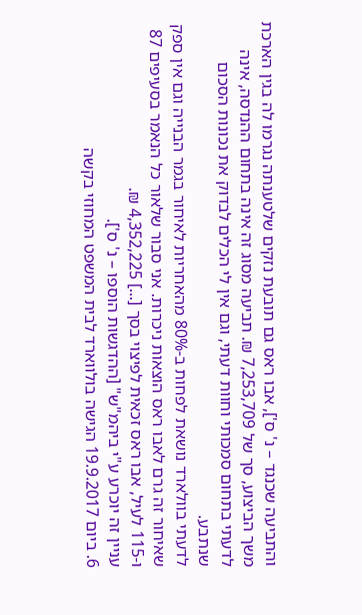והתביעה שכנגד – נ' ס'], אבו ראס גם תובעת נזקים שלטענתה נגרמו לה בגין הארכת משך הביצוע, סך של 7,253,709 ₪. תביעה מסוג זה אינה בתחום ההנדסה, אינה לדעתי בתחום סמכותי וחוות דעתי, וגם אין לי הכלים לבדוק את נכונות הסכום שנתבע.
לדעתי בוולארד נושאת לפחות ב-80% מהאחריות לאיחור בגמר הבנייה וגם אין ספק שאיחור זה גרם לאבו ראס הוצאות ניכרות. אני סבור שלאור כל הנאמר בסעיפים 87 ו-115 לעיל, אבו ראס זכאית לפיצוי בסך [...] 4,352,225 ₪.
עניין זה יוכרע ע"י ביהמ"ש" [ההדגשות הוספו – נ' ס'].
6. ביום 19.9.2017 הגישה בולווארד לבית המשפט המחוזי בקשה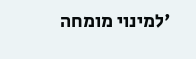'למינוי מומחה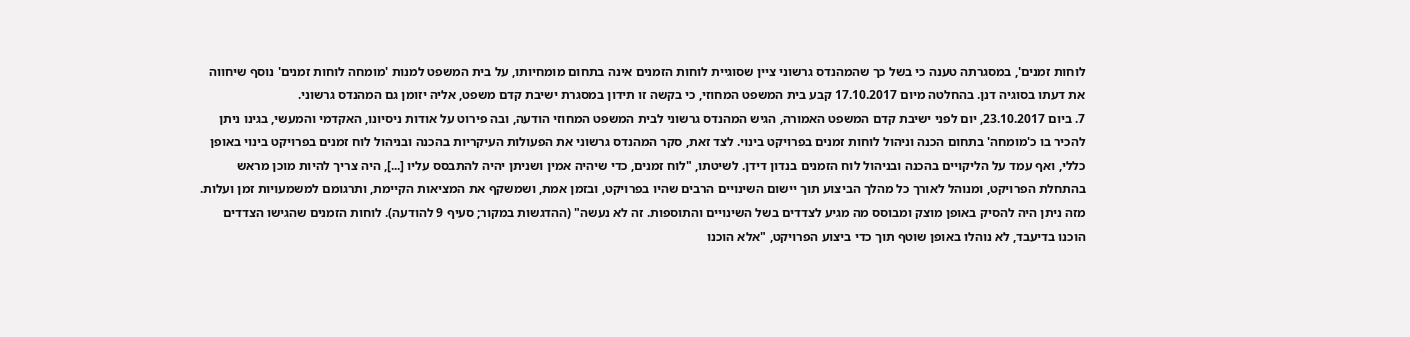לוחות זמנים', במסגרתה טענה כי בשל כך שהמהנדס גרשוני ציין שסוגיית לוחות הזמנים אינה בתחום מומחיותו, על בית המשפט למנות 'מומחה לוחות זמנים' נוסף שיחווה את דעתו בסוגיה דנן. בהחלטה מיום 17.10.2017 קבע בית המשפט המחוזי, כי בקשה זו תידון במסגרת ישיבת קדם משפט, אליה יזומן גם המהנדס גרשוני.
7. ביום 23.10.2017, יום לפני ישיבת קדם המשפט האמורה, הגיש המהנדס גרשוני לבית המשפט המחוזי הודעה, ובה פירוט על אודות ניסיונו, האקדמי והמעשי, בגינו ניתן להכיר בו כ'מומחה' בתחום הכנה וניהול לוחות זמנים בפרויקט בינוי. לצד זאת, סקר המהנדס גרשוני את הפעולות העיקריות בהכנה ובניהול לוח זמנים בפרויקט בינוי באופן כללי, ואף עמד על הליקויים בהכנה ובניהול לוח הזמנים בנדון דידן. לשיטתו, "לוח זמנים, כדי שיהיה אמין ושניתן יהיה להתבסס עליו [...], היה צריך להיות מוכן מראש בהתחלת הפרויקט, ומנוהל לאורך כל מהלך הביצוע תוך יישום השינויים הרבים שהיו בפרויקט, ובזמן אמת, ושמשקף את המציאות הקיימת, ותרגומם למשמעויות זמן ועלות. מזה ניתן היה להסיק באופן מוצק ומבוסס מה מגיע לצדדים בשל השינויים והתוספות. זה לא נעשה" (ההדגשות במקור; סעיף 9 להודעה). לוחות הזמנים שהגישו הצדדים הוכנו בדיעבד, לא נוהלו באופן שוטף תוך כדי ביצוע הפרויקט, "אלא הוכנו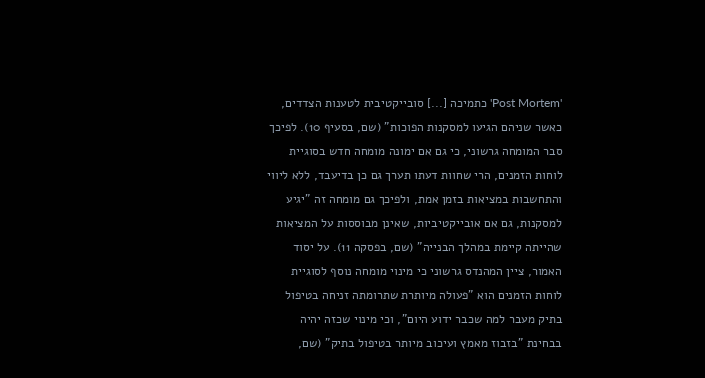'Post Mortem' כתמיכה [...] סובייקטיבית לטענות הצדדים, כאשר שניהם הגיעו למסקנות הפוכות" (שם, בסעיף 10). לפיכך סבר המומחה גרשוני, כי גם אם ימונה מומחה חדש בסוגיית לוחות הזמנים, הרי שחוות דעתו תערך גם כן בדיעבד, ללא ליווי והתחשבות במציאות בזמן אמת, ולפיכך גם מומחה זה "יגיע למסקנות, גם אם אובייקטיביות, שאינן מבוססות על המציאות שהייתה קיימת במהלך הבנייה" (שם, בפסקה 11). על יסוד האמור, ציין המהנדס גרשוני כי מינוי מומחה נוסף לסוגיית לוחות הזמנים הוא "פעולה מיותרת שתרומתה זניחה בטיפול בתיק מעבר למה שכבר ידוע היום", וכי מינוי שכזה יהיה בבחינת "בזבוז מאמץ ועיכוב מיותר בטיפול בתיק" (שם,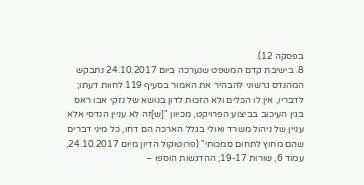בפסקה 12).
8. בישיבת קדם המשפט שנערכה ביום 24.10.2017 נתבקש המהנדס גרשוני להבהיר את האמור בסעיף 119 לחוות דעתו; לדבריו, אין לו הכלים ולא הזכות לדון בנושא של נזקי אבו ראס בגין העיכוב בביצוע הפרויקט, מכיוון "[ש]זה לא עניין הנדסי אלא עניין של ניהול משרד ואולי בגלל הארכה הם דחו, כל מיני דברים שהם מחוץ לתחום סמכותי" (פרוטוקול הדיון מיום 24.10.2017, עמוד 6, שורות 19-17; ההדגשות הוספו –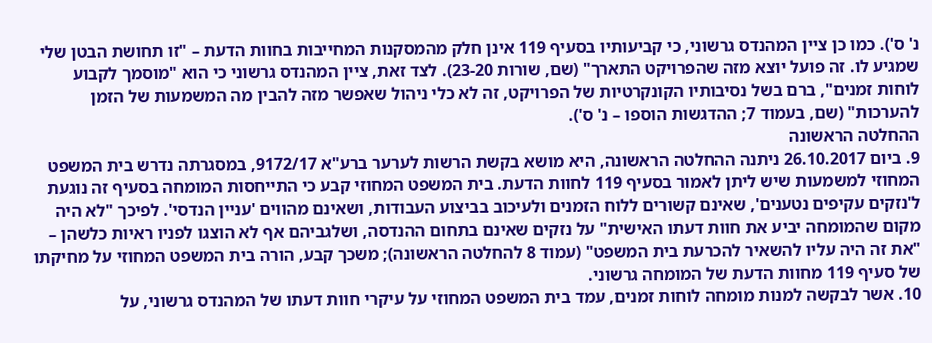נ' ס'). כמו כן ציין המהנדס גרשוני, כי קביעותיו בסעיף 119 אינן חלק מהמסקנות המחייבות בחוות הדעת – "זו תחושת הבטן שלי שמגיע לו. זה פועל יוצא מזה שהפרויקט התארך" (שם, שורות 23-20). לצד זאת, ציין המהנדס גרשוני כי הוא "מוסמך לקבוע לוחות זמנים", ברם בשל נסיבותיו הקונקרטיות של הפרויקט, זה לא כלי ניהול שאפשר מזה להבין מה המשמעות של הזמן להערכות" (שם, בעמוד 7; ההדגשות הוספו – נ' ס').
ההחלטה הראשונה
9. ביום 26.10.2017 ניתנה ההחלטה הראשונה, היא מושא בקשת הרשות לערער ברע"א 9172/17, במסגרתה נדרש בית המשפט המחוזי למשמעות שיש ליתן לאמור בסעיף 119 לחוות הדעת. בית המשפט המחוזי קבע כי התייחסות המומחה בסעיף זה נוגעת ל'נזקים עקיפים נטענים', שאינם קשורים ללוח הזמנים ולעיכוב בביצוע העבודות, ושאינם מהווים 'עניין הנדסי'. לפיכך "לא היה מקום שהמומחה יביע את חוות דעתו האישית" על נזקים שאינם בתחום ההנדסה, ושלגביהם אף לא הוצגו לפניו ראיות כלשהן – "את זה היה עליו להשאיר להכרעת בית המשפט" (עמוד 8 להחלטה הראשונה); משכך קבע, הורה בית המשפט המחוזי על מחיקתו של סעיף 119 מחוות הדעת של המומחה גרשוני.
10. אשר לבקשה למנות מומחה לוחות זמנים, עמד בית המשפט המחוזי על עיקרי חוות דעתו של המהנדס גרשוני, על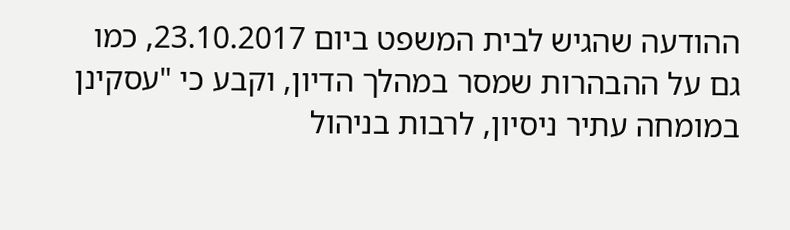ההודעה שהגיש לבית המשפט ביום 23.10.2017, כמו גם על ההבהרות שמסר במהלך הדיון, וקבע כי "עסקינן במומחה עתיר ניסיון, לרבות בניהול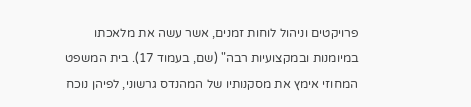פרויקטים וניהול לוחות זמנים, אשר עשה את מלאכתו במיומנות ובמקצועיות רבה" (שם, בעמוד 17). בית המשפט המחוזי אימץ את מסקנותיו של המהנדס גרשוני, לפיהן נוכח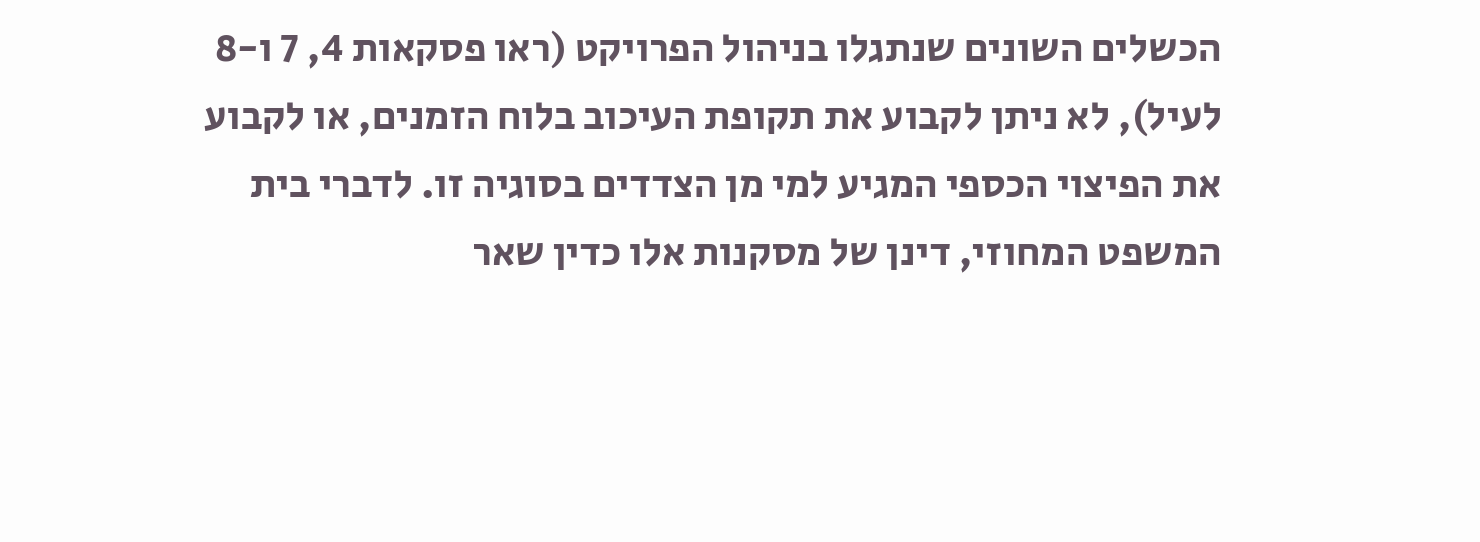הכשלים השונים שנתגלו בניהול הפרויקט (ראו פסקאות 4, 7 ו-8 לעיל), לא ניתן לקבוע את תקופת העיכוב בלוח הזמנים, או לקבוע את הפיצוי הכספי המגיע למי מן הצדדים בסוגיה זו. לדברי בית המשפט המחוזי, דינן של מסקנות אלו כדין שאר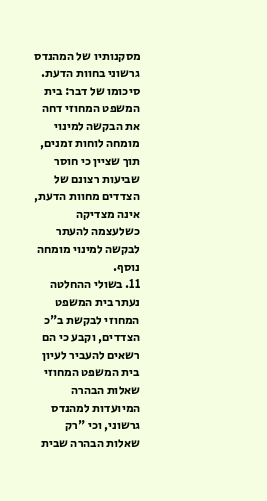מסקנותיו של המהנדס גרשוני בחוות הדעת. סיכומו של דבר: בית המשפט המחוזי דחה את הבקשה למינוי מומחה לוחות זמנים, תוך שציין כי חוסר שביעות רצונם של הצדדים מחוות הדעת, אינה מצדיקה כשלעצמה להעתר לבקשה למינוי מומחה נוסף.
11. בשולי ההחלטה נעתר בית המשפט המחוזי לבקשת ב"כ הצדדים, וקבע כי הם רשאים להעביר לעיון בית המשפט המחוזי שאלות הבהרה המיועדות למהנדס גרשוני, וכי "רק שאלות הבהרה שבית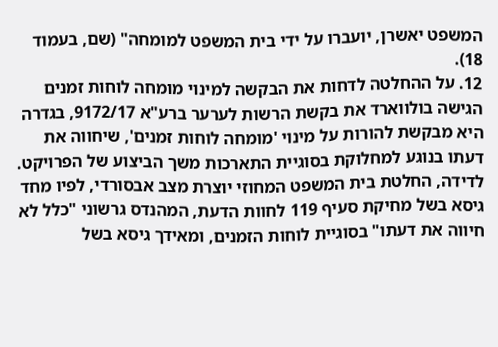המשפט יאשרן, יועברו על ידי בית המשפט למומחה" (שם, בעמוד 18).
12. על ההחלטה לדחות את הבקשה למינוי מומחה לוחות זמנים הגישה בולווארד את בקשת הרשות לערער ברע"א 9172/17, בגדרה היא מבקשת להורות על מינוי 'מומחה לוחות זמנים', שיחווה את דעתו בנוגע למחלוקת בסוגיית התארכות משך הביצוע של הפרויקט. לדידה, החלטת בית המשפט המחוזי יוצרת מצב אבסורדי, לפיו מחד גיסא בשל מחיקת סעיף 119 לחוות הדעת, המהנדס גרשוני "כלל לא חיווה את דעתו" בסוגיית לוחות הזמנים, ומאידך גיסא בשל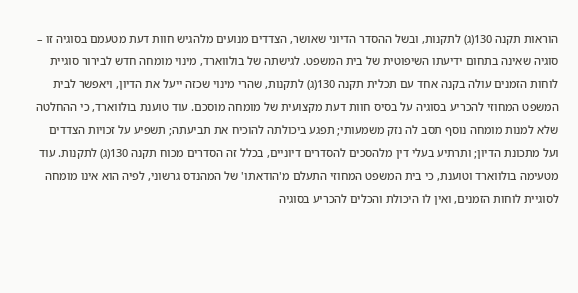הוראות תקנה 130(ג) לתקנות, ובשל ההסדר הדיוני שאושר, הצדדים מנועים מלהגיש חוות דעת מטעמם בסוגיה זו – סוגיה שאינה בתחום ידיעתו השיפוטית של בית המשפט. לגישתה של בולווארד, מינוי מומחה חדש לבירור סוגיית לוחות הזמנים עולה בקנה אחד עם תכלית תקנה 130(ג) לתקנות, שהרי מינוי שכזה ייעל את הדיון, ויאפשר לבית המשפט המחוזי להכריע בסוגיה על בסיס חוות דעת מקצועית של מומחה מוסכם. עוד טוענת בולווארד, כי ההחלטה שלא למנות מומחה נוסף תסב לה נזק משמעותי; תפגע ביכולתה להוכיח את תביעתה; תשפיע על זכויות הצדדים ועל מתכונת הדיון; ותרתיע בעלי דין מלהסכים להסדרים דיוניים, בכלל זה הסדרים מכוח תקנה 130(ג) לתקנות. עוד מטעימה בולווארד וטוענת, כי בית המשפט המחוזי התעלם מ'הודאתו' של המהנדס גרשוני, לפיה הוא אינו מומחה לסוגיית לוחות הזמנים, ואין לו היכולת והכלים להכריע בסוגיה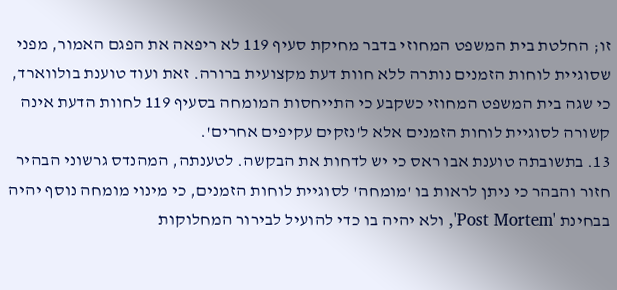זו; החלטת בית המשפט המחוזי בדבר מחיקת סעיף 119 לא ריפאה את הפגם האמור, מפני שסוגיית לוחות הזמנים נותרה ללא חוות דעת מקצועית ברורה. זאת ועוד טוענת בולווארד, כי שגה בית המשפט המחוזי כשקבע כי התייחסות המומחה בסעיף 119 לחוות הדעת אינה קשורה לסוגיית לוחות הזמנים אלא ל'נזקים עקיפים אחרים'.
13. בתשובתה טוענת אבו ראס כי יש לדחות את הבקשה. לטענתה, המהנדס גרשוני הבהיר חזור והבהר כי ניתן לראות בו 'מומחה' לסוגיית לוחות הזמנים, כי מינוי מומחה נוסף יהיה בבחינת 'Post Mortem', ולא יהיה בו כדי להועיל לבירור המחלוקות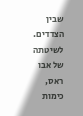שבין הצדדים. לשיטתה של אבו ראס, כימות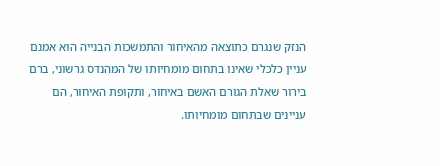הנזק שנגרם כתוצאה מהאיחור והתמשכות הבנייה הוא אמנם עניין כלכלי שאינו בתחום מומחיותו של המהנדס גרשוני, ברם בירור שאלת הגורם האשם באיחור, ותקופת האיחור, הם עניינים שבתחום מומחיותו.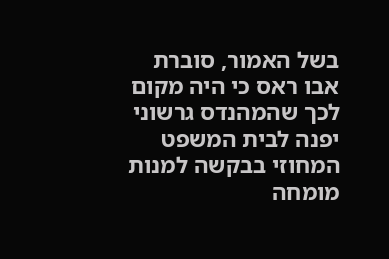בשל האמור, סוברת אבו ראס כי היה מקום לכך שהמהנדס גרשוני יפנה לבית המשפט המחוזי בבקשה למנות מומחה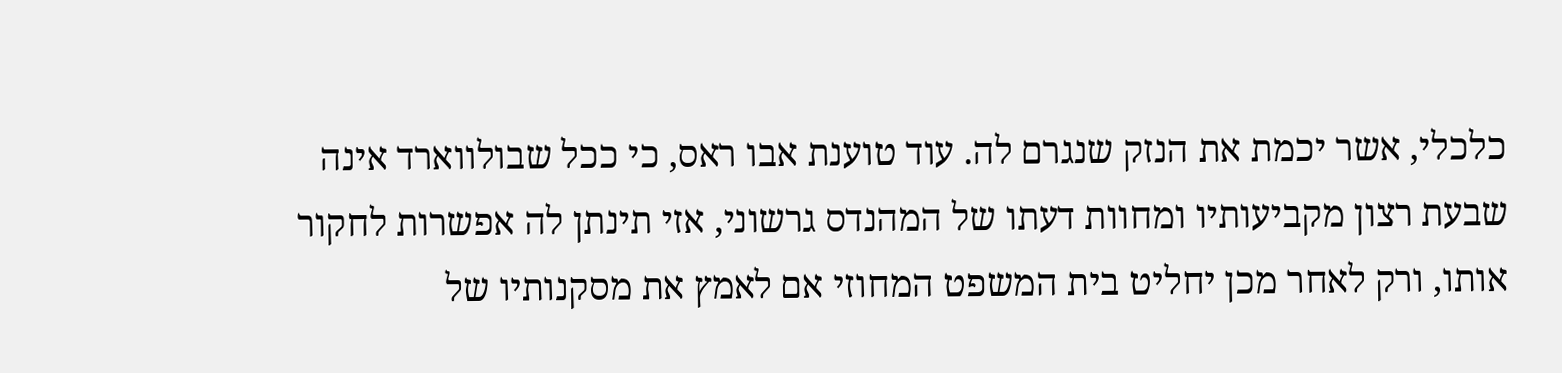כלכלי, אשר יכמת את הנזק שנגרם לה. עוד טוענת אבו ראס, כי ככל שבולווארד אינה שבעת רצון מקביעותיו ומחוות דעתו של המהנדס גרשוני, אזי תינתן לה אפשרות לחקור אותו, ורק לאחר מכן יחליט בית המשפט המחוזי אם לאמץ את מסקנותיו של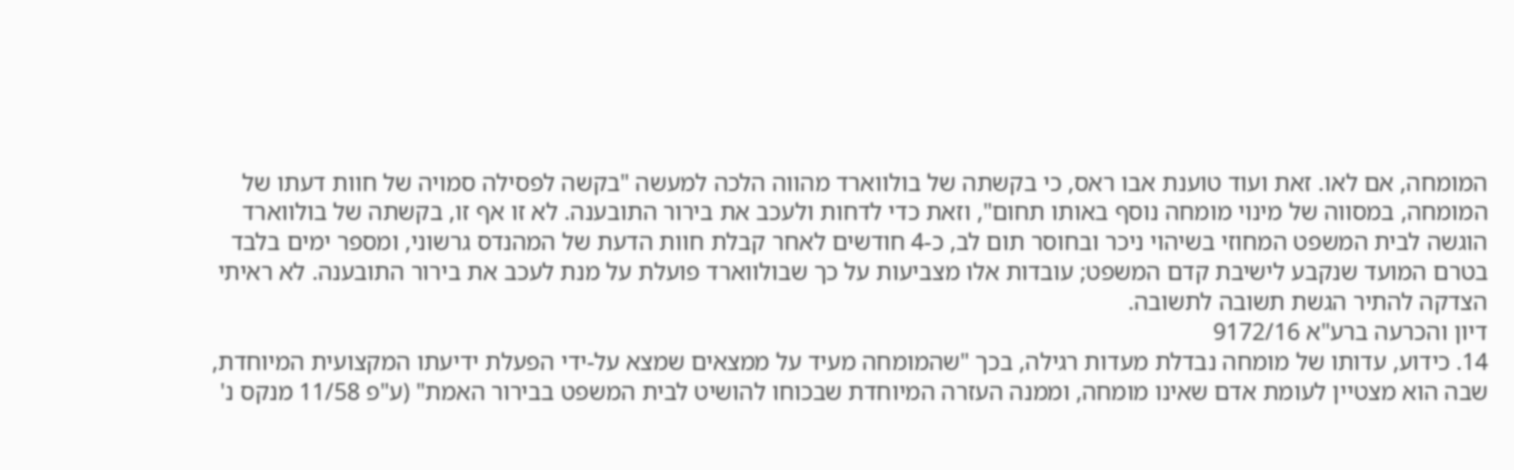המומחה, אם לאו. זאת ועוד טוענת אבו ראס, כי בקשתה של בולווארד מהווה הלכה למעשה "בקשה לפסילה סמויה של חוות דעתו של המומחה, במסווה של מינוי מומחה נוסף באותו תחום", וזאת כדי לדחות ולעכב את בירור התובענה. לא זו אף זו, בקשתה של בולווארד הוגשה לבית המשפט המחוזי בשיהוי ניכר ובחוסר תום לב, כ-4 חודשים לאחר קבלת חוות הדעת של המהנדס גרשוני, ומספר ימים בלבד בטרם המועד שנקבע לישיבת קדם המשפט; עובדות אלו מצביעות על כך שבולווארד פועלת על מנת לעכב את בירור התובענה. לא ראיתי הצדקה להתיר הגשת תשובה לתשובה.
דיון והכרעה ברע"א 9172/16
14. כידוע, עדותו של מומחה נבדלת מעדות רגילה, בכך "שהמומחה מעיד על ממצאים שמצא על-ידי הפעלת ידיעתו המקצועית המיוחדת, שבה הוא מצטיין לעומת אדם שאינו מומחה, וממנה העזרה המיוחדת שבכוחו להושיט לבית המשפט בבירור האמת" (ע"פ 11/58 מנקס נ'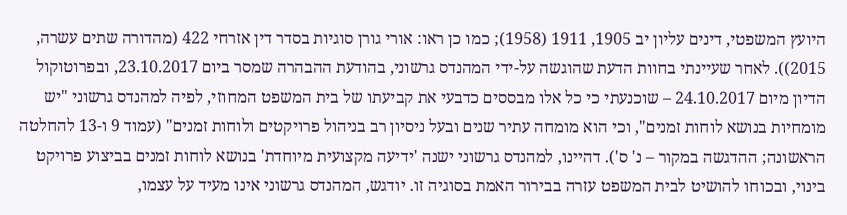היועץ המשפטי, דינים עליון יב 1905, 1911 (1958); כמו כן ראו: אורי גורן סוגיות בסדר דין אזרחי 422 (מהדורה שתים עשרה, 2015)). לאחר שעיינתי בחוות הדעת שהוגשה על-ידי המהנדס גרשוני, בהודעת ההבהרה שמסר ביום 23.10.2017, ובפרוטוקול הדיון מיום 24.10.2017 – שוכנעתי כי כל אלו מבססים כדבעי את קביעתו של בית המשפט המחוזי, לפיה למהנדס גרשוני "יש מומחיות בנושא לוחות זמנים", וכי הוא מומחה עתיר שנים ובעל ניסיון רב בניהול פרויקטים ולוחות זמנים" (עמוד 9 ו-13 להחלטה הראשונה; ההדגשה במקור – נ' ס'). דהיינו, למהנדס גרשוני ישנה 'ידיעה מקצועית מיוחדת' בנושא לוחות זמנים בביצוע פרויקט בינוי, ובכוחו להושיט לבית המשפט עזרה בבירור האמת בסוגיה זו. יודגש, המהנדס גרשוני אינו מעיד על עצמו,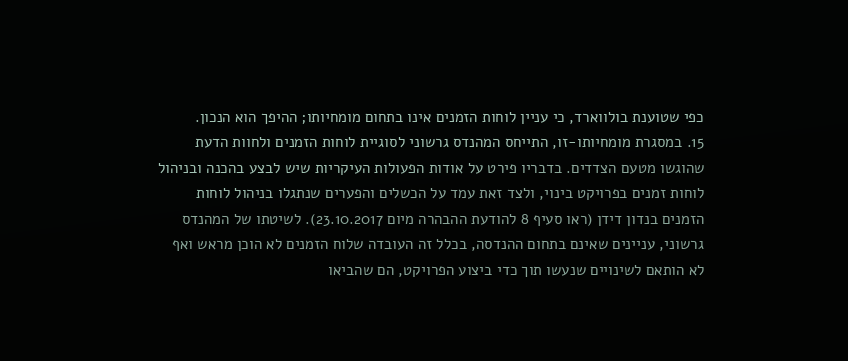כפי שטוענת בולווארד, כי עניין לוחות הזמנים אינו בתחום מומחיותו; ההיפך הוא הנכון.
15. במסגרת מומחיותו-זו, התייחס המהנדס גרשוני לסוגיית לוחות הזמנים ולחוות הדעת שהוגשו מטעם הצדדים. בדבריו פירט על אודות הפעולות העיקריות שיש לבצע בהכנה ובניהול לוחות זמנים בפרויקט בינוי, ולצד זאת עמד על הכשלים והפערים שנתגלו בניהול לוחות הזמנים בנדון דידן (ראו סעיף 8 להודעת ההבהרה מיום 23.10.2017). לשיטתו של המהנדס גרשוני, עניינים שאינם בתחום ההנדסה, בכלל זה העובדה שלוח הזמנים לא הוכן מראש ואף לא הותאם לשינויים שנעשו תוך כדי ביצוע הפרויקט, הם שהביאו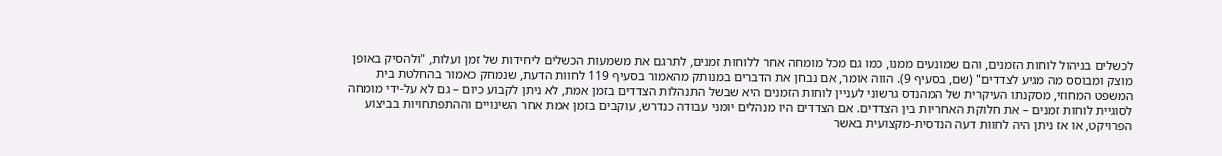לכשלים בניהול לוחות הזמנים, והם שמונעים ממנו, כמו גם מכל מומחה אחר ללוחות זמנים, לתרגם את משמעות הכשלים ליחידות של זמן ועלות, "ולהסיק באופן מוצק ומבוסס מה מגיע לצדדים" (שם, בסעיף 9). הווה אומר, אם נבחן את הדברים במנותק מהאמור בסעיף 119 לחוות הדעת, שנמחק כאמור בהחלטת בית המשפט המחוזי, מסקנתו העיקרית של המהנדס גרשוני לעניין לוחות הזמנים היא שבשל התנהלות הצדדים בזמן אמת, לא ניתן לקבוע כיום – גם לא על-ידי מומחה לסוגיית לוחות זמנים – את חלוקת האחריות בין הצדדים. אם הצדדים היו מנהלים יומני עבודה כנדרש, עוקבים בזמן אמת אחר השינויים וההתפתחויות בביצוע הפרויקט, או אז ניתן היה לחוות דעה הנדסית-מקצועית באשר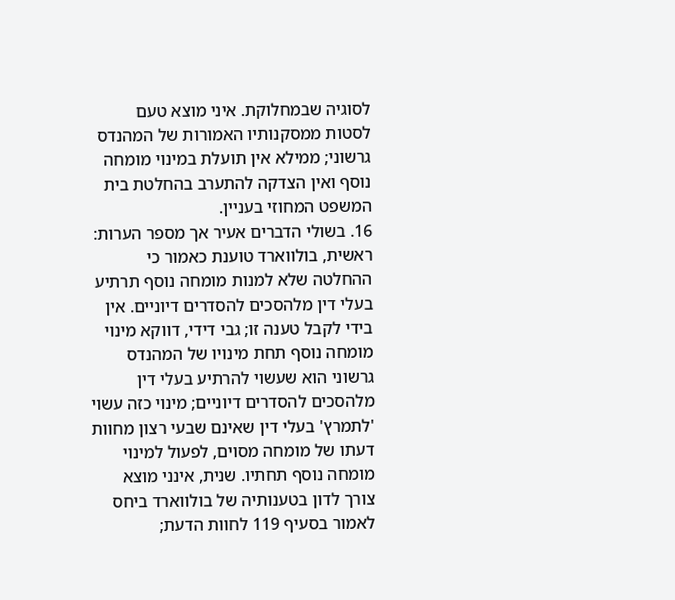לסוגיה שבמחלוקת. איני מוצא טעם לסטות ממסקנותיו האמורות של המהנדס גרשוני; ממילא אין תועלת במינוי מומחה נוסף ואין הצדקה להתערב בהחלטת בית המשפט המחוזי בעניין.
16. בשולי הדברים אעיר אך מספר הערות: ראשית, בולווארד טוענת כאמור כי ההחלטה שלא למנות מומחה נוסף תרתיע בעלי דין מלהסכים להסדרים דיוניים. אין בידי לקבל טענה זו; גבי דידי, דווקא מינוי מומחה נוסף תחת מינויו של המהנדס גרשוני הוא שעשוי להרתיע בעלי דין מלהסכים להסדרים דיוניים; מינוי כזה עשוי 'לתמרץ' בעלי דין שאינם שבעי רצון מחוות דעתו של מומחה מסוים, לפעול למינוי מומחה נוסף תחתיו. שנית, אינני מוצא צורך לדון בטענותיה של בולווארד ביחס לאמור בסעיף 119 לחוות הדעת;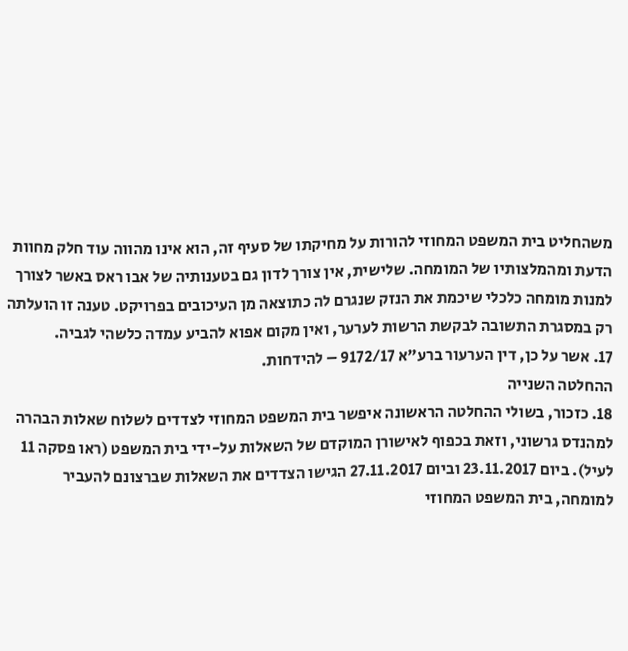משהחליט בית המשפט המחוזי להורות על מחיקתו של סעיף זה, הוא אינו מהווה עוד חלק מחוות הדעת ומהמלצותיו של המומחה. שלישית, אין צורך לדון גם בטענותיה של אבו ראס באשר לצורך למנות מומחה כלכלי שיכמת את הנזק שנגרם לה כתוצאה מן העיכובים בפרויקט. טענה זו הועלתה רק במסגרת התשובה לבקשת הרשות לערער, ואין מקום אפוא להביע עמדה כלשהי לגביה.
17. אשר על כן, דין הערעור ברע"א 9172/17 – להידחות.
ההחלטה השנייה
18. כזכור, בשולי ההחלטה הראשונה איפשר בית המשפט המחוזי לצדדים לשלוח שאלות הבהרה למהנדס גרשוני, וזאת בכפוף לאישורן המוקדם של השאלות על-ידי בית המשפט (ראו פסקה 11 לעיל). ביום 23.11.2017 וביום 27.11.2017 הגישו הצדדים את השאלות שברצונם להעביר למומחה, בית המשפט המחוזי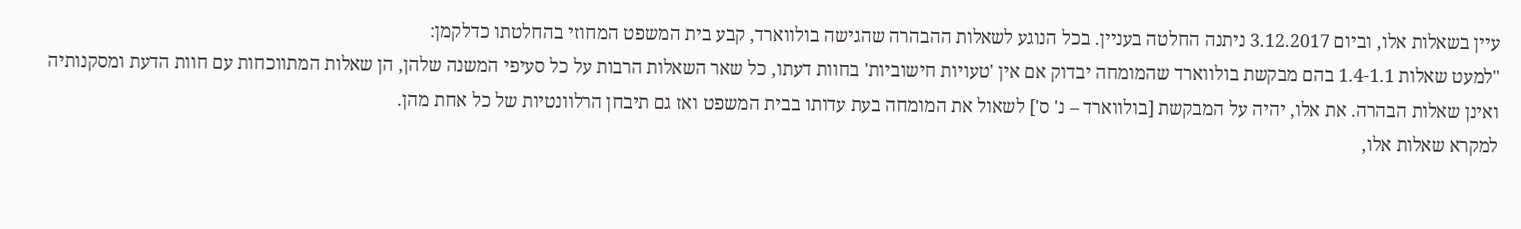עיין בשאלות אלו, וביום 3.12.2017 ניתנה החלטה בעניין. בכל הנוגע לשאלות ההבהרה שהגישה בולווארד, קבע בית המשפט המחוזי בהחלטתו כדלקמן:
"למעט שאלות 1.4-1.1 בהם מבקשת בולווארד שהמומחה יבדוק אם אין 'טעויות חישוביות' בחוות דעתו, כל שאר השאלות הרבות על כל סעיפי המשנה שלהן, הן שאלות המתווכחות עם חוות הדעת ומסקנותיה ואינן שאלות הבהרה. את אלו, יהיה על המבקשת [בולווארד – נ' ס'] לשאול את המומחה בעת עדותו בבית המשפט ואז גם תיבחן הרלוונטיות של כל אחת מהן.
למקרא שאלות אלו,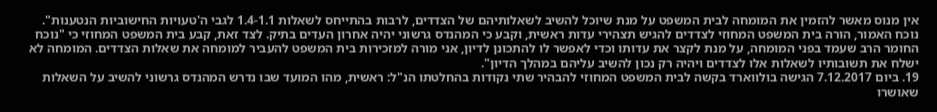אין מנוס מאשר להזמין את המומחה לבית המשפט על מנת שיוכל להשיב לשאלותיהם של הצדדים, לרבות בהתייחס לשאלות 1.4-1.1 לגבי ה'טעויות החישוביות הנטענות".
נוכח האמור, הורה בית המשפט המחוזי לצדדים להגיש תצהירי עדות ראשית, וקבע כי המהנדס גרשוני יהיה אחרון העדים בתיק. לצד זאת, קבע בית המשפט המחוזי כי "נוכח החומר הרב שעמד בפני המומחה, על מנת לקצר את עדותו וכדי לאפשר לו להתכונן לדיון, אני מורה למזכירות בית המשפט להעביר למומחה את שאלות הצדדים. המומחה לא ישלח את תשובותיו לשאלות אלו לצדדים ויהיה רק נכון להשיב עליהם במהלך הדיון".
19. ביום 7.12.2017 הגישה בולווארד בקשה לבית המשפט המחוזי להבהיר שתי נקודות בהחלטתו הנ"ל: ראשית, מהו המועד שבו נדרש המהנדס גרשוני להשיב על השאלות שאושרו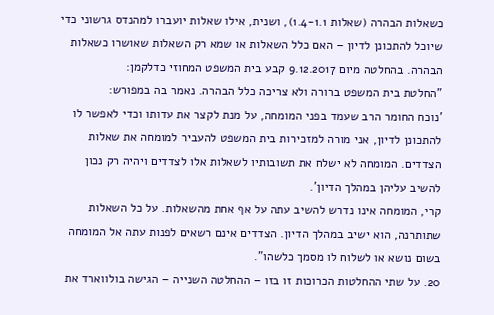כשאלות הבהרה (שאלות 1.4-1.1), ושנית, אילו שאלות יועברו למהנדס גרשוני כדי שיוכל להתכונן לדיון – האם כלל השאלות או שמא רק השאלות שאושרו כשאלות הבהרה. בהחלטה מיום 9.12.2017 קבע בית המשפט המחוזי כדלקמן:
"החלטת בית המשפט ברורה ולא צריכה כלל הבהרה. נאמר בה במפורש:
'נוכח החומר הרב שעמד בפני המומחה, על מנת לקצר את עדותו וכדי לאפשר לו להתכונן לדיון, אני מורה למזכירות בית המשפט להעביר למומחה את שאלות הצדדים. המומחה לא ישלח את תשובותיו לשאלות אלו לצדדים ויהיה רק נכון להשיב עליהן במהלך הדיון'.
קרי, המומחה אינו נדרש להשיב עתה על אף אחת מהשאלות. על כל השאלות שתותרנה, הוא ישיב במהלך הדיון. הצדדים אינם רשאים לפנות עתה אל המומחה בשום נושא או לשלוח לו מסמך כלשהו".
20. על שתי ההחלטות הכרוכות זו בזו – ההחלטה השנייה – הגישה בולווארד את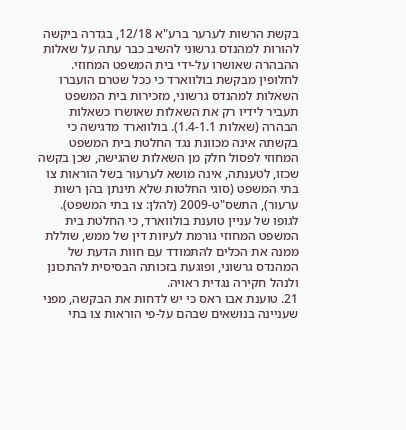בקשת הרשות לערער ברע"א 12/18, בגדרה ביקשה להורות למהנדס גרשוני להשיב כבר עתה על שאלות ההבהרה שאושרו על-ידי בית המשפט המחוזי. לחלופין מבקשת בולווארד כי ככל שטרם הועברו השאלות למהנדס גרשוני, מזכירות בית המשפט תעביר לידיו רק את השאלות שאושרו כשאלות הבהרה (שאלות 1.4-1.1). בולווארד מדגישה כי בקשתה אינה מכוונת נגד החלטת בית המשפט המחוזי לפסול חלק מן השאלות שהגישה, שכן בקשה שכזו, לטענתה, אינה מושא לערעור בשל הוראות צו בתי המשפט (סוגי החלטות שלא תינתן בהן רשות ערעור), התשס"ט-2009 (להלן: צו בתי המשפט). לגופו של עניין טוענת בולווארד, כי החלטת בית המשפט המחוזי גורמת לעיוות דין של ממש, שוללת ממנה את הכלים להתמודד עם חוות הדעת של המהנדס גרשוני, ופוגעת בזכותה הבסיסית להתכונן ולנהל חקירה נגדית ראויה.
21. טוענת אבו ראס כי יש לדחות את הבקשה, מפני שעניינה בנושאים שבהם על-פי הוראות צו בתי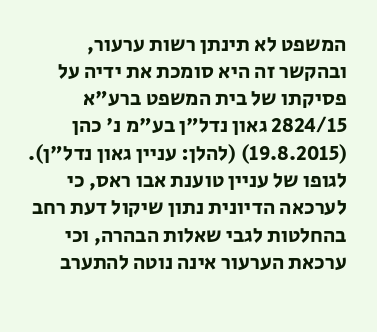המשפט לא תינתן רשות ערעור, ובהקשר זה היא סומכת את ידיה על פסיקתו של בית המשפט ברע"א 2824/15 גאון נדל"ן בע"מ נ' כהן (19.8.2015) (להלן: עניין גאון נדל"ן). לגופו של עניין טוענת אבו ראס, כי לערכאה הדיונית נתון שיקול דעת רחב בהחלטות לגבי שאלות הבהרה, וכי ערכאת הערעור אינה נוטה להתערב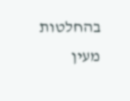בהחלטות מעין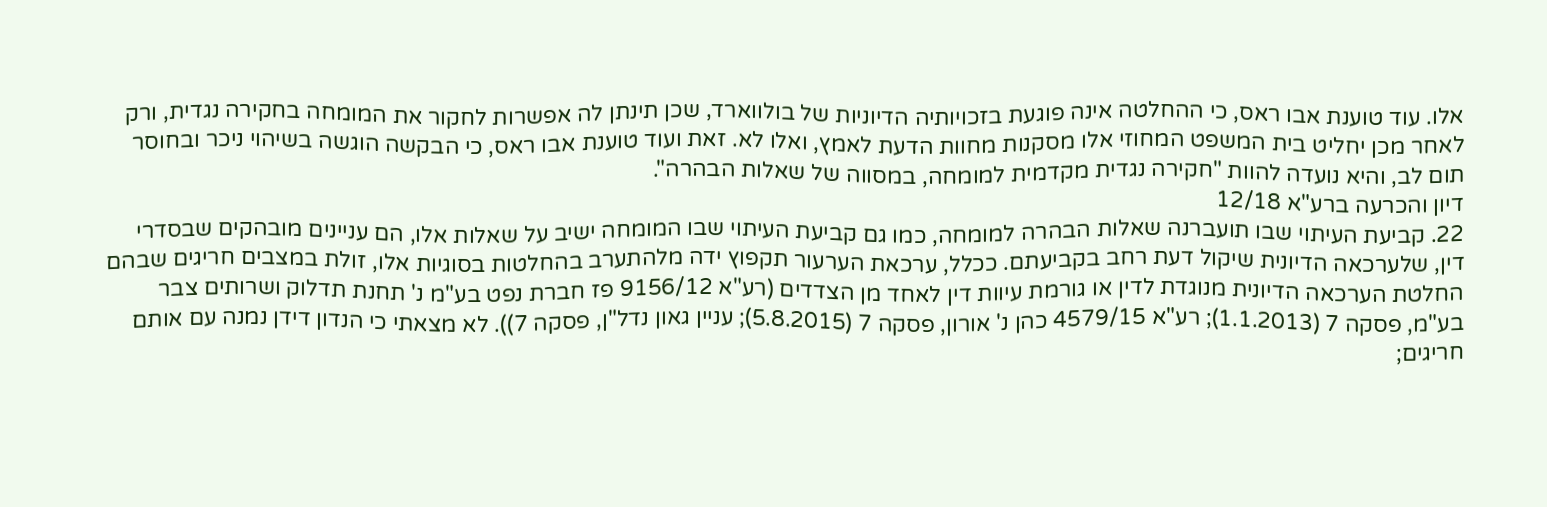אלו. עוד טוענת אבו ראס, כי ההחלטה אינה פוגעת בזכויותיה הדיוניות של בולווארד, שכן תינתן לה אפשרות לחקור את המומחה בחקירה נגדית, ורק לאחר מכן יחליט בית המשפט המחוזי אלו מסקנות מחוות הדעת לאמץ, ואלו לא. זאת ועוד טוענת אבו ראס, כי הבקשה הוגשה בשיהוי ניכר ובחוסר תום לב, והיא נועדה להוות "חקירה נגדית מקדמית למומחה, במסווה של שאלות הבהרה".
דיון והכרעה ברע"א 12/18
22. קביעת העיתוי שבו תועברנה שאלות הבהרה למומחה, כמו גם קביעת העיתוי שבו המומחה ישיב על שאלות אלו, הם עניינים מובהקים שבסדרי דין, שלערכאה הדיונית שיקול דעת רחב בקביעתם. ככלל, ערכאת הערעור תקפוץ ידה מלהתערב בהחלטות בסוגיות אלו, זולת במצבים חריגים שבהם החלטת הערכאה הדיונית מנוגדת לדין או גורמת עיוות דין לאחד מן הצדדים (רע"א 9156/12 פז חברת נפט בע"מ נ' תחנת תדלוק ושרותים צבר בע"מ, פסקה 7 (1.1.2013); רע"א 4579/15 כהן נ' אורון, פסקה 7 (5.8.2015); עניין גאון נדל"ן, פסקה 7)). לא מצאתי כי הנדון דידן נמנה עם אותם חריגים;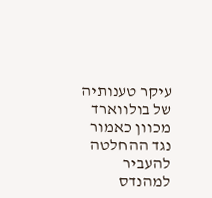עיקר טענותיה של בולווארד מכוון כאמור נגד ההחלטה להעביר למהנדס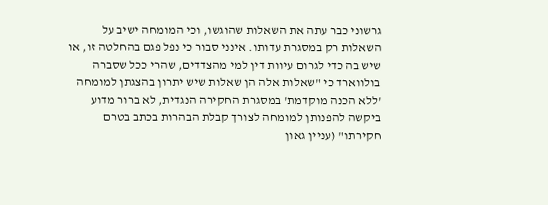גרשוני כבר עתה את השאלות שהוגשו, וכי המומחה ישיב על השאלות רק במסגרת עדותו. אינני סבור כי נפל פגם בהחלטה זו, או שיש בה כדי לגרום עיוות דין למי מהצדדים, שהרי ככל שסברה בולווארד כי "שאלות אלה הן שאלות שיש יתרון בהצגתן למומחה 'ללא הכנה מוקדמת' במסגרת החקירה הנגדית, לא ברור מדוע ביקשה להפנותן למומחה לצורך קבלת הבהרות בכתב בטרם חקירתו" (עניין גאון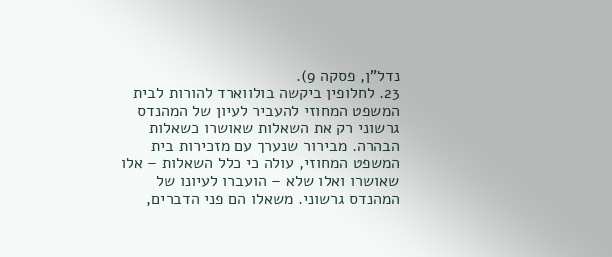נדל"ן, פסקה 9).
23. לחלופין ביקשה בולווארד להורות לבית המשפט המחוזי להעביר לעיון של המהנדס גרשוני רק את השאלות שאושרו כשאלות הבהרה. מבירור שנערך עם מזכירות בית המשפט המחוזי, עולה כי כלל השאלות – אלו שאושרו ואלו שלא – הועברו לעיונו של המהנדס גרשוני. משאלו הם פני הדברים,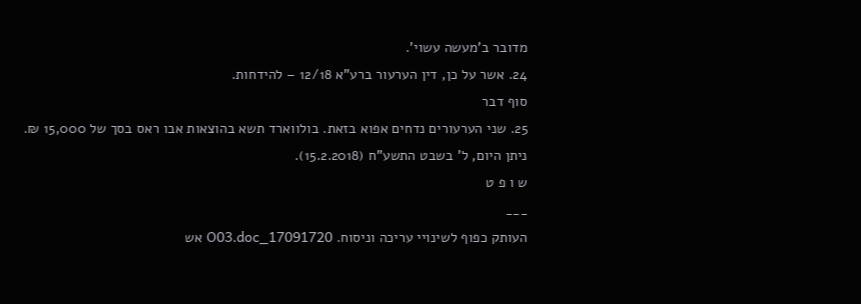מדובר ב'מעשה עשוי'.
24. אשר על כן, דין הערעור ברע"א 12/18 – להידחות.
סוף דבר
25. שני הערעורים נדחים אפוא בזאת. בולווארד תשא בהוצאות אבו ראס בסך של 15,000 ₪.
ניתן היום, ל' בשבט התשע"ח (15.2.2018).
ש ו פ ט
___
העותק כפוף לשינויי עריכה וניסוח. 17091720_O03.doc אש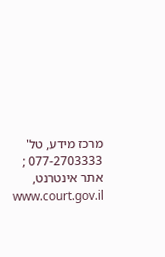מרכז מידע, טל' 077-2703333 ; אתר אינטרנט, www.court.gov.il